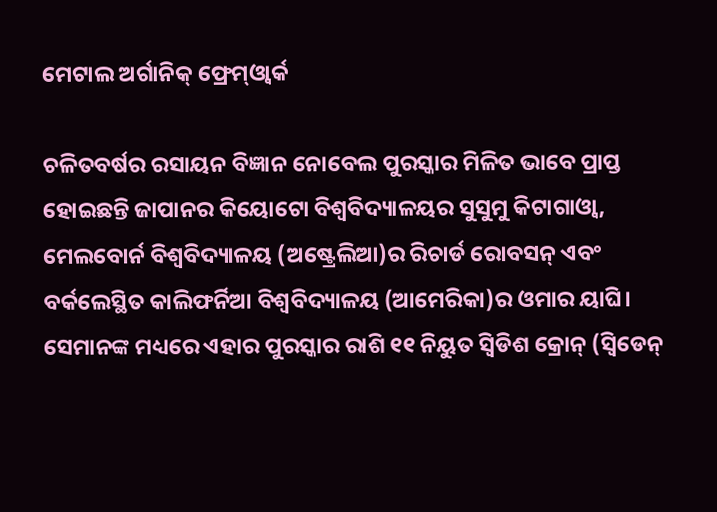ମେଟାଲ ଅର୍ଗାନିକ୍‌ ଫ୍ରେମ୍‌ଓ୍ବାର୍କ

ଚଳିତବର୍ଷର ରସାୟନ ବିଜ୍ଞାନ ନୋବେଲ ପୁରସ୍କାର ମିଳିତ ଭାବେ ପ୍ରାପ୍ତ ହୋଇଛନ୍ତି ଜାପାନର କିୟୋଟୋ ବିଶ୍ୱବିଦ୍ୟାଳୟର ସୁସୁମୁ କିଟାଗାଓ୍ବା, ମେଲବୋର୍ନ ବିଶ୍ୱବିଦ୍ୟାଳୟ (ଅଷ୍ଟ୍ରେଲିଆ)ର ରିଚାର୍ଡ ରୋବସନ୍‌ ଏବଂ ବର୍କଲେସ୍ଥିତ କାଲିଫର୍ନିଆ ବିଶ୍ୱବିଦ୍ୟାଳୟ (ଆମେରିକା)ର ଓମାର ୟାଘି। ସେମାନଙ୍କ ମଧ୍ୟରେ ଏହାର ପୁରସ୍କାର ରାଶି ୧୧ ନିୟୁତ ସ୍ବିଡିଶ କ୍ରୋନ୍‌ (ସ୍ବିଡେନ୍‌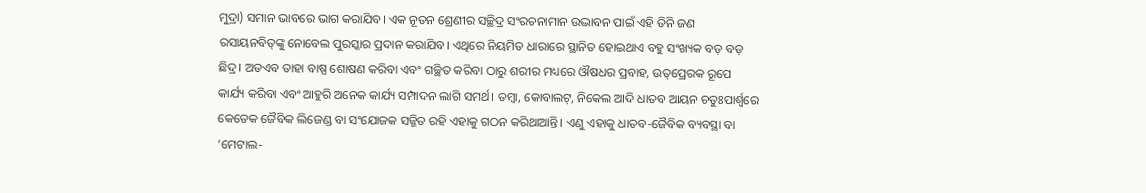ମୁଦ୍ରା) ସମାନ ଭାବରେ ଭାଗ କରାଯିବ। ଏକ ନୂତନ ଶ୍ରେଣୀର ସଚ୍ଛିଦ୍ର ସଂରଚନାମାନ ଉଦ୍ଭାବନ ପାଇଁ ଏହି ତିନି ଜଣ ରସାୟନବିତ୍‌ଙ୍କୁ ନୋବେଲ ପୁରସ୍କାର ପ୍ରଦାନ କରାଯିବ। ଏଥିରେ ନିୟମିତ ଧାରାରେ ସ୍ଥାନିତ ହୋଇଥାଏ ବହୁ ସଂଖ୍ୟକ ବଡ଼ ବଡ଼ ଛିଦ୍ର। ଅତଏବ ତାହା ବାଷ୍ପ ଶୋଷଣ କରିବା ଏବଂ ଗଚ୍ଛିତ କରିବା ଠାରୁ ଶରୀର ମଧ୍ୟରେ ଔଷଧର ପ୍ରବାହ, ଉତ୍‌ପ୍ରେରକ ରୂପେ କାର୍ଯ୍ୟ କରିବା ଏବଂ ଆହୁରି ଅନେକ କାର୍ଯ୍ୟ ସମ୍ପାଦନ ଲାଗି ସମର୍ଥ। ତମ୍ବା, କୋବାଲଟ୍‌, ନିକେଲ ଆଦି ଧାତବ ଆୟନ ଚତୁଃପାର୍ଶ୍ୱରେ କେତେକ ଜୈବିକ ଲିଜେଣ୍ଡ ବା ସଂଯୋଜକ ସଜ୍ଜିତ ରହି ଏହାକୁ ଗଠନ କରିଥାଆନ୍ତି। ଏଣୁ ଏହାକୁ ଧାତବ-ଜୈବିକ ବ୍ୟବସ୍ଥା ବା ‘ମେଟାଲ-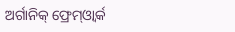ଅର୍ଗାନିକ୍‌ ଫ୍ରେମ୍‌ଓ୍ବାର୍କ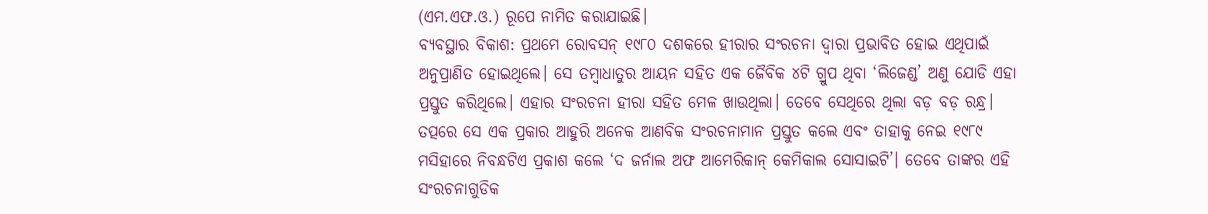(ଏମ.ଏଫ.ଓ.) ରୂପେ ନାମିତ କରାଯାଇଛି।
ବ୍ୟବସ୍ଥାର ବିକାଶ: ପ୍ରଥମେ ରୋବସନ୍‌ ୧୯୮୦ ଦଶକରେ ହୀରାର ସଂରଚନା ଦ୍ୱାରା ପ୍ରଭାବିତ ହୋଇ ଏଥିପାଇଁ ଅନୁପ୍ରାଣିତ ହୋଇଥିଲେ। ସେ ତମ୍ବାଧାତୁର ଆୟନ ସହିତ ଏକ ଜୈବିକ ୪ଟି ଗ୍ରୁପ ଥିବା ‘ଲିଜେଣ୍ଡ’ ଅଣୁ ଯୋଡି ଏହା ପ୍ରସ୍ତୁତ କରିଥିଲେ। ଏହାର ସଂରଚନା ହୀରା ସହିତ ମେଳ ଖାଉଥିଲା। ତେବେ ସେଥିରେ ଥିଲା ବଡ଼ ବଡ଼ ରନ୍ଧ୍ର। ତତ୍ପରେ ସେ ଏକ ପ୍ରକାର ଆହୁରି ଅନେକ ଆଣବିକ ସଂରଚନାମାନ ପ୍ରସ୍ତୁତ କଲେ ଏବଂ ତାହାକୁ ନେଇ ୧୯୮୯ ମସିହାରେ ନିବନ୍ଧଟିଏ ପ୍ରକାଶ କଲେ ‘ଦ ଜର୍ନାଲ ଅଫ ଆମେରିକାନ୍‌ କେମିକାଲ ସୋସାଇଟି’। ତେବେ ତାଙ୍କର ଏହି ସଂରଚନାଗୁଡିକ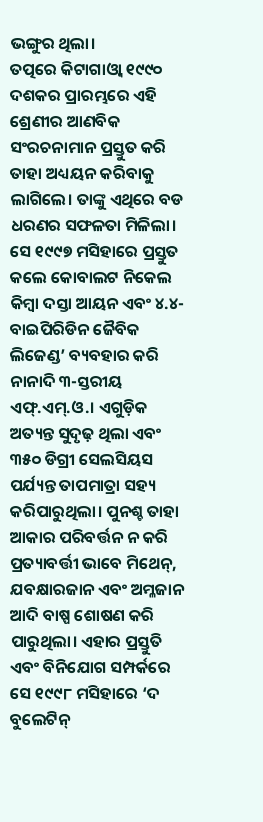ଭଙ୍ଗୁର ଥିଲା।
ତତ୍ପରେ କିଟାଗାଓ୍ବା ୧୯୯୦ ଦଶକର ପ୍ରାରମ୍ଭରେ ଏହି ଶ୍ରେଣୀର ଆଣବିକ ସଂରଚନାମାନ ପ୍ରସ୍ତୁତ କରି ତାହା ଅଧ୍ୟୟନ କରିବାକୁ ଲାଗିଲେ। ତାଙ୍କୁ ଏଥିରେ ବଡ ଧରଣର ସଫଳତା ମିଳିଲା। ସେ ୧୯୯୭ ମସିହାରେ ପ୍ରସ୍ତୁତ କଲେ କୋବାଲଟ ନିକେଲ କିମ୍ବା ଦସ୍ତା ଆୟନ ଏବଂ ୪.୪-ବାଇପିରିଡିନ ଜୈବିକ ଲିଜେଣ୍ଡ’ ବ୍ୟବହାର କରି ନାନାଦି ୩-ସ୍ତରୀୟ ଏଫ୍‌.ଏମ୍‌.ଓ.। ଏଗୁଡ଼ିକ ଅତ୍ୟନ୍ତ ସୁଦୃଢ଼ ଥିଲା ଏବଂ ୩୫୦ ଡିଗ୍ରୀ ସେଲସିୟସ ପର୍ଯ୍ୟନ୍ତ ତାପମାତ୍ରା ସହ୍ୟ କରିପାରୁଥିଲା। ପୁନଶ୍ଚ ତାହା ଆକାର ପରିବର୍ତ୍ତନ ନ କରି ପ୍ରତ୍ୟାବର୍ତ୍ତୀ ଭାବେ ମିଥେନ୍‌, ଯବକ୍ଷାରଜାନ ଏବଂ ଅମ୍ଳଜାନ ଆଦି ବାଷ୍ପ ଶୋଷଣ କରି ପାରୁଥିଲା। ଏହାର ପ୍ରସ୍ତୁତି ଏବଂ ବିନିଯୋଗ ସମ୍ପର୍କରେ ସେ ୧୯୯୮ ମସିହାରେ ‘ଦ ବୁଲେଟିନ୍‌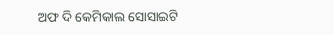ଅଫ ଦି କେମିକାଲ ସୋସାଇଟି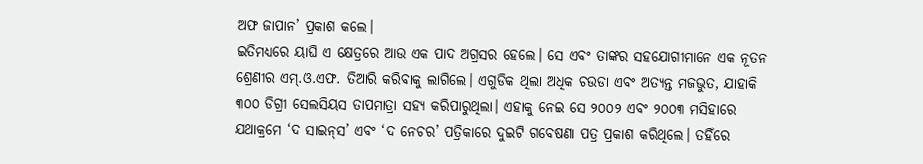ଅଫ ଜାପାନ’ ପ୍ରକାଶ କଲେ।
ଇତିମଧ୍ୟରେ ୟାଘି ଏ କ୍ଷେତ୍ରରେ ଆଉ ଏକ ପାଦ ଅଗ୍ରସର ହେଲେ। ସେ ଏବଂ ତାଙ୍କର ସହଯୋଗୀମାନେ ଏକ ନୂତନ ଶ୍ରେଣୀର ଏମ୍‌.ଓ.ଏଫ. ତିଆରି କରିବାକୁ ଲାଗିଲେ। ଏଗୁଡିକ ଥିଲା ଅଧିକ ଚଉଡା ଏବଂ ଅତ୍ୟନ୍ତ ମଜଭୁତ, ଯାହାକି ୩୦୦ ଡିଗ୍ରୀ ସେଲସିୟସ ତାପମାତ୍ରା ସହ୍ୟ କରିପାରୁଥିଲା। ଏହାକୁ ନେଇ ସେ ୨୦୦୨ ଏବଂ ୨୦୦୩ ମସିହାରେ ଯଥାକ୍ରମେ ‘ଦ ସାଇନ୍‌ସ’ ଏବଂ ‘ଦ ନେଚର’ ପତ୍ରିକାରେ ଦୁଇଟି ଗବେଷଣା ପତ୍ର ପ୍ରକାଶ କରିଥିଲେ। ତହିଁରେ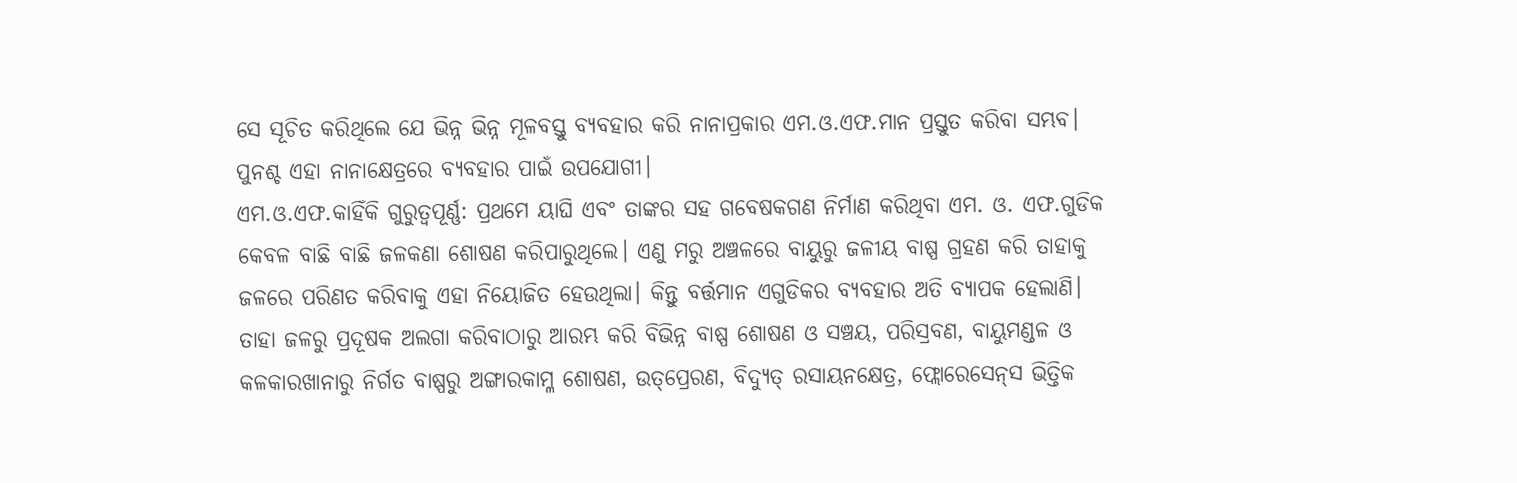ସେ ସୂଚିତ କରିଥିଲେ ଯେ ଭିନ୍ନ ଭିନ୍ନ ମୂଳବସ୍ତୁ ବ୍ୟବହାର କରି ନାନାପ୍ରକାର ଏମ.ଓ.ଏଫ.ମାନ ପ୍ରସ୍ତୁତ କରିବା ସମ୍ଭବ। ପୁନଶ୍ଚ ଏହା ନାନାକ୍ଷେତ୍ରରେ ବ୍ୟବହାର ପାଇଁ ଉପଯୋଗୀ।
ଏମ.ଓ.ଏଫ.କାହିଁକି ଗୁରୁତ୍ୱପୂର୍ଣ୍ଣ: ପ୍ରଥମେ ୟାଘି ଏବଂ ତାଙ୍କର ସହ ଗବେଷକଗଣ ନିର୍ମାଣ କରିଥିବା ଏମ. ଓ. ଏଫ.ଗୁଡିକ କେବଳ ବାଛି ବାଛି ଜଳକଣା ଶୋଷଣ କରିପାରୁଥିଲେ। ଏଣୁ ମରୁ ଅଞ୍ଚଳରେ ବାୟୁରୁ ଜଳୀୟ ବାଷ୍ପ ଗ୍ରହଣ କରି ତାହାକୁ ଜଳରେ ପରିଣତ କରିବାକୁ ଏହା ନିୟୋଜିତ ହେଉଥିଲା। କିନ୍ତୁ ବର୍ତ୍ତମାନ ଏଗୁଡିକର ବ୍ୟବହାର ଅତି ବ୍ୟାପକ ହେଲାଣି। ତାହା ଜଳରୁ ପ୍ରଦୂଷକ ଅଲଗା କରିବାଠାରୁ ଆରମ୍ଭ କରି ବିଭିନ୍ନ ବାଷ୍ପ ଶୋଷଣ ଓ ସଞ୍ଚୟ, ପରିସ୍ରବଣ, ବାୟୁମଣ୍ଡଳ ଓ କଳକାରଖାନାରୁ ନିର୍ଗତ ବାଷ୍ପରୁ ଅଙ୍ଗାରକାମ୍ଳ ଶୋଷଣ, ଉତ୍‌ପ୍ରେରଣ, ବିଦ୍ୟୁତ୍‌ ରସାୟନକ୍ଷେତ୍ର, ଫ୍ଲୋରେସେନ୍‌ସ ଭିତ୍ତିକ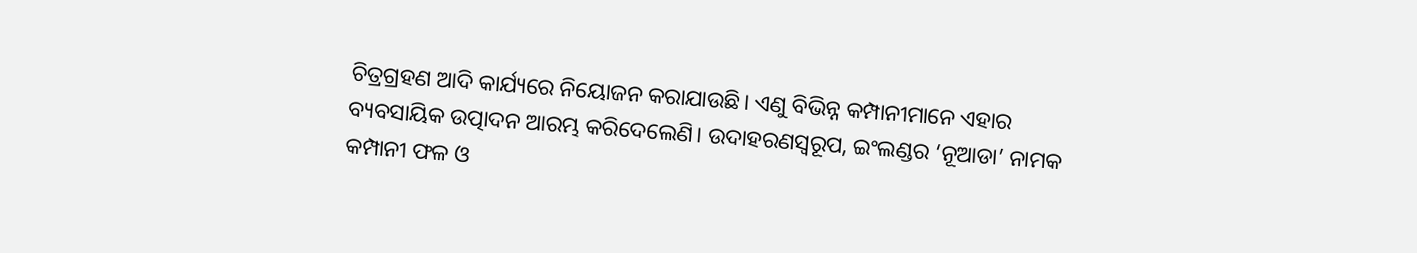ଚିତ୍ରଗ୍ରହଣ ଆଦି କାର୍ଯ୍ୟରେ ନିୟୋଜନ କରାଯାଉଛି। ଏଣୁ ବିଭିନ୍ନ କମ୍ପାନୀମାନେ ଏହାର ବ୍ୟବସାୟିକ ଉତ୍ପାଦନ ଆରମ୍ଭ କରିଦେଲେଣି। ଉଦାହରଣସ୍ବରୂପ, ଇଂଲଣ୍ଡର ‘ନୂଆଡା’ ନାମକ କମ୍ପାନୀ ଫଳ ଓ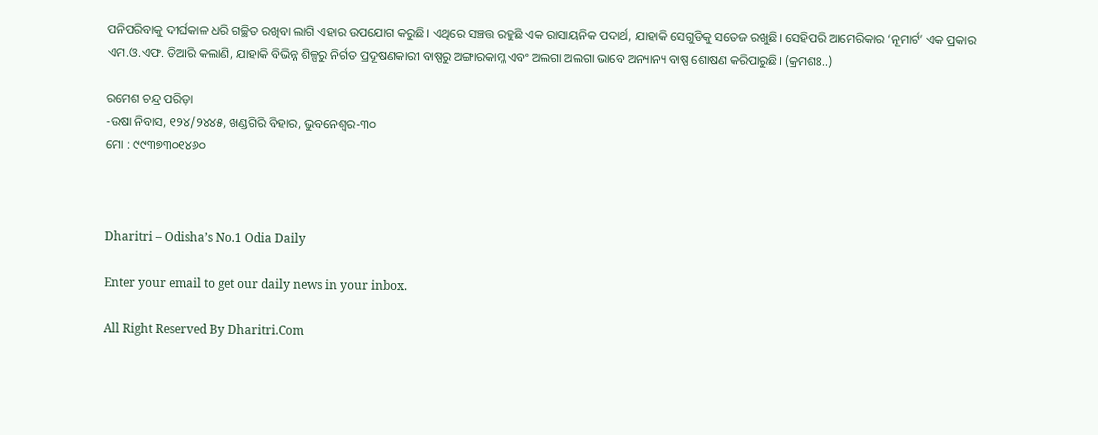ପନିପରିବାକୁ ଦୀର୍ଘକାଳ ଧରି ଗଚ୍ଛିତ ରଖିବା ଲାଗି ଏହାର ଉପଯୋଗ କରୁଛି। ଏଥିରେ ସଞ୍ଚତ୍ତ ରହୁଛି ଏକ ରାସାୟନିକ ପଦାର୍ଥ, ଯାହାକି ସେଗୁଡିକୁ ସତେଜ ରଖୁଛି। ସେହିପରି ଆମେରିକାର ‘ନୂମାର୍ଟ’ ଏକ ପ୍ରକାର ଏମ.ଓ.ଏଫ. ତିଆରି କଲାଣି, ଯାହାକି ବିଭିନ୍ନ ଶିଳ୍ପରୁ ନିର୍ଗତ ପ୍ରଦୂଷଣକାରୀ ବାଷ୍ପରୁ ଅଙ୍ଗାରକାମ୍ଳ ଏବଂ ଅଲଗା ଅଲଗା ଭାବେ ଅନ୍ୟାନ୍ୟ ବାଷ୍ପ ଶୋଷଣ କରିପାରୁଛି। (କ୍ରମଶଃ..)

ରମେଶ ଚନ୍ଦ୍ର ପରିଡ଼ା
-ଉଷା ନିବାସ, ୧୨୪/୨୪୪୫, ଖଣ୍ଡଗିରି ବିହାର, ଭୁବନେଶ୍ୱର-୩୦
ମୋ : ୯୯୩୭୩୦୧୪୬୦



Dharitri – Odisha’s No.1 Odia Daily

Enter your email to get our daily news in your inbox.

All Right Reserved By Dharitri.Com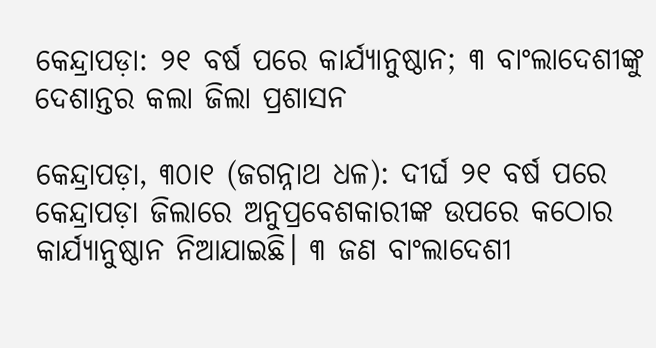କେନ୍ଦ୍ରାପଡ଼ା: ୨୧ ବର୍ଷ ପରେ କାର୍ଯ୍ୟାନୁଷ୍ଠାନ; ୩ ବାଂଲାଦେଶୀଙ୍କୁ ଦେଶାନ୍ତର କଲା ଜିଲା ପ୍ରଶାସନ

କେନ୍ଦ୍ରାପଡ଼ା, ୩୦ା୧ (ଜଗନ୍ନାଥ ଧଳ): ଦୀର୍ଘ ୨୧ ବର୍ଷ ପରେ କେନ୍ଦ୍ରାପଡ଼ା ଜିଲାରେ ଅନୁପ୍ରବେଶକାରୀଙ୍କ ଉପରେ କଠୋର କାର୍ଯ୍ୟାନୁଷ୍ଠାନ ନିଆଯାଇଛି। ୩ ଜଣ ବାଂଲାଦେଶୀ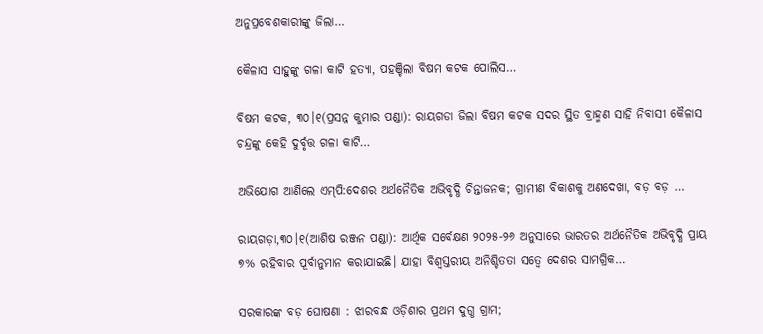ଅନୁପ୍ରବେଶକାରୀଙ୍କୁ ଜିଲା…

କୈଳାସ ସାହୁଙ୍କୁ ଗଳା କାଟି ହତ୍ୟା, ପହଞ୍ଚିଲା ବିଷମ କଟକ ପୋଲିସ…

ବିଷମ କଟକ, ୩୦।୧(ପ୍ରସନ୍ନ କୁମାର ପଣ୍ଡା): ରାୟଗଡା ଜିଲା ବିଷମ କଟକ ସଦର ସ୍ଥିତ ବ୍ରାହ୍ମଣ ସାହି ନିବାସୀ କୈଳାସ ଚନ୍ଦ୍ରଙ୍କୁ କେହି ଦୁର୍ବୃତ୍ତ ଗଳା କାଟି…

ଅଭିଯୋଗ ଆଣିଲେ ଏମ୍‌ପି:ଦେଶର ଅର୍ଥନୈତିକ ଅଭିବୃଦ୍ଧି ଚିନ୍ତାଜନକ; ଗ୍ରାମୀଣ ବିକାଶକୁ ଅଣଦେଖା, ବଡ଼ ବଡ଼ …

ରାୟଗଡ଼ା,୩୦।୧(ଆଶିଷ ରଞ୍ଜନ ପଣ୍ଡା): ଆର୍ଥିକ ସର୍ବେକ୍ଷଣ ୨୦୨୫-୨୬ ଅନୁସାରେ ଭାରତର ଅର୍ଥନୈତିକ ଅଭିବୃଦ୍ଧି ପ୍ରାୟ ୭% ରହିବାର ପୂର୍ବାନୁମାନ କରାଯାଇଛି। ଯାହା ବିଶ୍ୱସ୍ତରୀୟ ଅନିଶ୍ଚିତତା ସତ୍ୱେ ଦେଶର ସାମଗ୍ରିକ…

ସରକାରଙ୍କ ବଡ଼ ଘୋଷଣା : ଝାରବନ୍ଧ ଓଡ଼ିଶାର ପ୍ରଥମ ଦୁଗ୍ଧ ଗ୍ରାମ;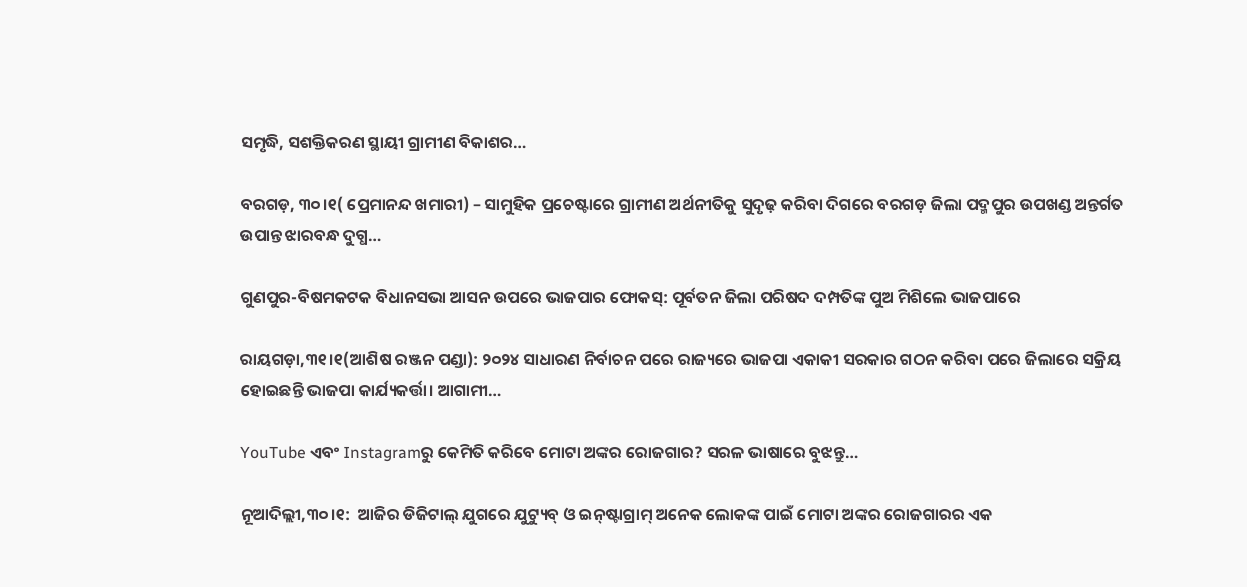ସମୃଦ୍ଧି, ସଶକ୍ତିକରଣ ସ୍ଥାୟୀ ଗ୍ରାମୀଣ ବିକାଶର…

ବରଗଡ଼, ୩୦।୧( ପ୍ରେମାନନ୍ଦ ଖମାରୀ) – ସାମୁହିକ ପ୍ରଚେଷ୍ଟାରେ ଗ୍ରାମୀଣ ଅର୍ଥନୀତିକୁ ସୁଦୃଢ଼ କରିବା ଦିଗରେ ବରଗଡ଼ ଜିଲା ପଦ୍ମପୁର ଉପଖଣ୍ଡ ଅନ୍ତର୍ଗତ ଉପାନ୍ତ ଝାରବନ୍ଧ ଦୁଗ୍ଧ…

ଗୁଣପୁର-ବିଷମକଟକ ବିଧାନସଭା ଆସନ ଉପରେ ଭାଜପାର ଫୋକସ୍‌: ପୂର୍ବତନ ଜିଲା ପରିଷଦ ଦମ୍ପତିଙ୍କ ପୁଅ ମିଶିଲେ ଭାଜପାରେ

ରାୟଗଡ଼ା,୩୧।୧(ଆଶିଷ ରଞ୍ଜନ ପଣ୍ଡା): ୨୦୨୪ ସାଧାରଣ ନିର୍ବାଚନ ପରେ ରାଜ୍ୟରେ ଭାଜପା ଏକାକୀ ସରକାର ଗଠନ କରିବା ପରେ ଜିଲାରେ ସକ୍ରିୟ ହୋଇଛନ୍ତି ଭାଜପା କାର୍ଯ୍ୟକର୍ତ୍ତା। ଆଗାମୀ…

YouTube ଏବଂ Instagramରୁ କେମିତି କରିବେ ମୋଟା ଅଙ୍କର ରୋଜଗାର? ସରଳ ଭାଷାରେ ବୁଝନ୍ତୁ…

ନୂଆଦିଲ୍ଲୀ,୩୦।୧:  ଆଜିର ଡିଜିଟାଲ୍ ଯୁଗରେ ଯୁଟ୍ୟୁବ୍ ଓ ଇନ୍‌ଷ୍ଟାଗ୍ରାମ୍ ଅନେକ ଲୋକଙ୍କ ପାଇଁ ମୋଟା ଅଙ୍କର ରୋଜଗାରର ଏକ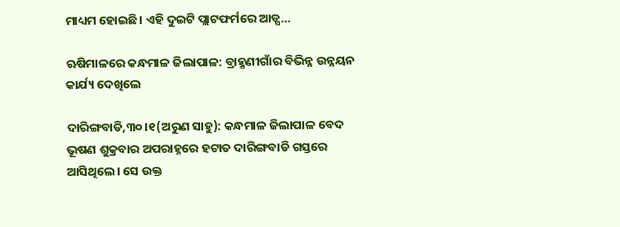ମାଧ୍ୟମ ହୋଇଛି। ଏହି ଦୁଇଟି ପ୍ଲାଟଫର୍ମରେ ଆଡ୍ସ…

ଋଷିମାଳରେ କନ୍ଧମାଳ ଜିଲାପାଳ: ବ୍ରାହ୍ମଣୀଗାଁର ବିଭିନ୍ନ ଉନ୍ନୟନ କାର୍ଯ୍ୟ ଦେଖିଲେ

ଦାରିଙ୍ଗବାଡି,୩୦।୧(ଅରୁଣ ସାହୁ): କନ୍ଧମାଳ ଜିଲାପାଳ ବେଦ ଭୂଷଣ ଶୁକ୍ରବାର ଅପରାହ୍ନରେ ହଟାତ ଦାରିଙ୍ଗବାଡି ଗସ୍ତରେ ଆସିଥିଲେ। ସେ ଉକ୍ତ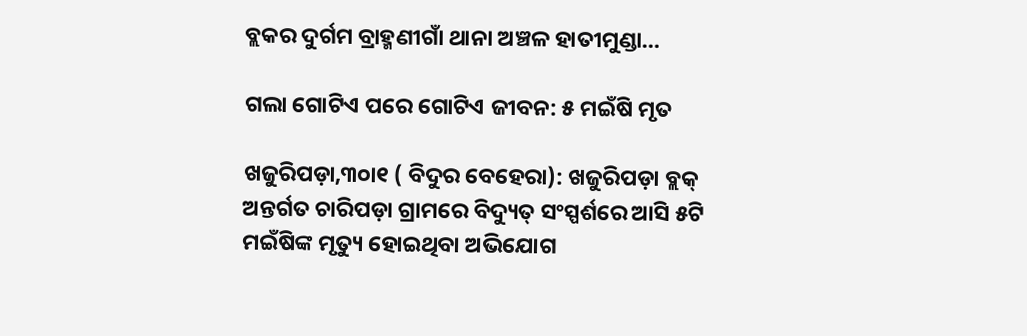ବ୍ଲକର ଦୁର୍ଗମ ବ୍ରାହ୍ମଣୀଗାଁ ଥାନା ଅଞ୍ଚଳ ହାତୀମୁଣ୍ଡା…

ଗଲା ଗୋଟିଏ ପରେ ଗୋଟିଏ ଜୀବନ: ୫ ମଇଁଷି ମୃତ

ଖଜୁରିପଡ଼ା,୩୦ା୧ ( ବିଦୁର ବେହେରା): ଖଜୁରିପଡ଼ା ବ୍ଲକ୍‌ ଅନ୍ତର୍ଗତ ଚାରିପଡ଼ା ଗ୍ରାମରେ ବିଦ୍ୟୁତ୍‌ ସଂସ୍ପର୍ଶରେ ଆସି ୫ଟି ମଇଁଷିଙ୍କ ମୃତ୍ୟୁ ହୋଇଥିବା ଅଭିଯୋଗ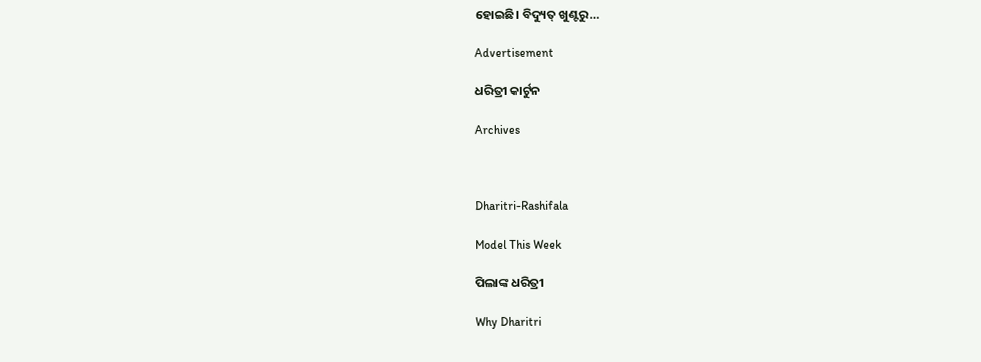ହୋଇଛି। ବିଦ୍ୟୁତ୍‌ ଖୁଣ୍ଟରୁ…

Advertisement

ଧରିତ୍ରୀ କାର୍ଟୁନ

Archives



Dharitri-Rashifala

Model This Week

ପିଲାଙ୍କ ଧରିତ୍ରୀ

Why Dharitri